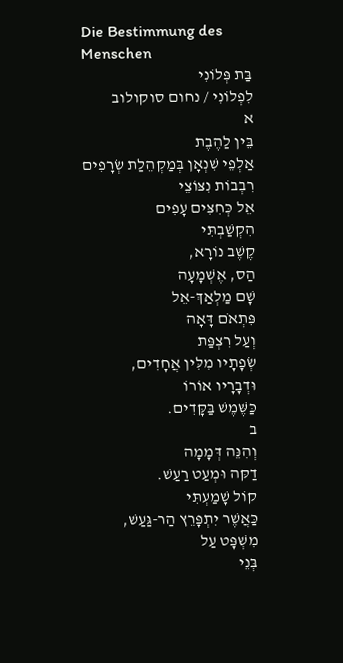Die Bestimmung des
Menschen
בַּת פְּלוֹנִי
לִפְלוֹנִי / נחום סוקולוב
א
בֵּין לַהֶבֶת
אַלְפֵי שִׁנְאָן בְּמַקְהֵלַת שְׂרָפִים
רִבְבוֹת נִצּוֹצֵי
אֵל כְּחִצִּים עָפִים
הִקְשַׁבְתִּי
קֶשֶׁב נוֹרָא,
הַס, אֶשְׁמָעָה
שָׁם מַלְאַךְ-אֵל
פִּתְאֹם דָּאָה
וְעַל רִצְפַּת
שְׂפָתָיו מִלִּין אֲחָדִים,
וּדְבָרָיו אוֹרוֹ
כַּשֶּׁמֶשׁ בַּקָּדִים.
ב
וְהִנֵּה דְּמָמָה
דַקּה וּמְעַט רַעַשׁ.
קוֹל שָׁמַעְתִּי
כַּאֲשֶׁר יִתְפָּרֵץ הַר-גַּעַשׁ,
מִשְׁפָּט עַל
בְּנֵי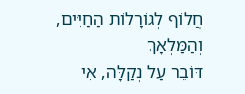חֲלוֹף לְגוֹרָלוֹת הַחַיִּים,
וְהַמַּלְאָךְ
דּוֹבֵר עַל נְקַלָּה, אִי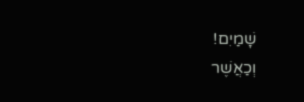שָׁמַיִם!
וְכַאֲשֶׁר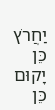יַחֲרֹץ
כֵּן יָקוּם כֵּן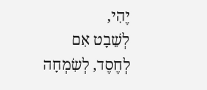יֶהִי,
לְשֵׁבָט אִם
לְחֶסֶד, לְשִׂמְחָה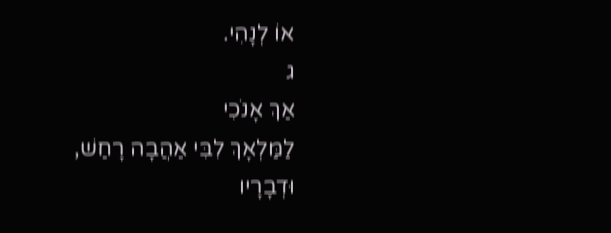אוֹ לְנָהִי.
ג
אַךְ אָנֹכִי
לַמַּלְאָךְ לִבִּי אַהֲבָה רָחַשׁ,
וּדְבָרָיו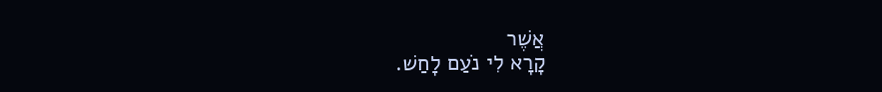אֲשֶׁר
קָרָא לִי נֹעַם לָחַשׁ.